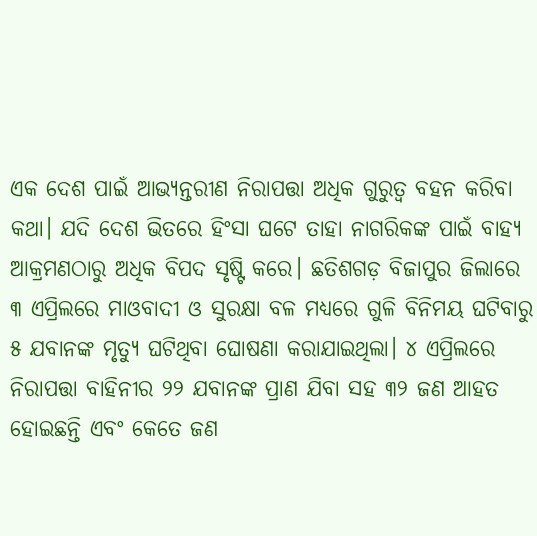ଏକ ଦେଶ ପାଇଁ ଆଭ୍ୟନ୍ତରୀଣ ନିରାପତ୍ତା ଅଧିକ ଗୁରୁତ୍ୱ ବହନ କରିବା କଥା। ଯଦି ଦେଶ ଭିତରେ ହିଂସା ଘଟେ ତାହା ନାଗରିକଙ୍କ ପାଇଁ ବାହ୍ୟ ଆକ୍ରମଣଠାରୁ ଅଧିକ ବିପଦ ସୃଷ୍ଟି କରେ। ଛତିଶଗଡ଼ ବିଜାପୁର ଜିଲାରେ ୩ ଏପ୍ରିଲରେ ମାଓବାଦୀ ଓ ସୁରକ୍ଷା ବଳ ମଧ୍ୟରେ ଗୁଳି ବିନିମୟ ଘଟିବାରୁ ୫ ଯବାନଙ୍କ ମୃତ୍ୟୁ ଘଟିଥିବା ଘୋଷଣା କରାଯାଇଥିଲା। ୪ ଏପ୍ରିଲରେ ନିରାପତ୍ତା ବାହିନୀର ୨୨ ଯବାନଙ୍କ ପ୍ରାଣ ଯିବା ସହ ୩୨ ଜଣ ଆହତ ହୋଇଛନ୍ତି ଏବଂ କେତେ ଜଣ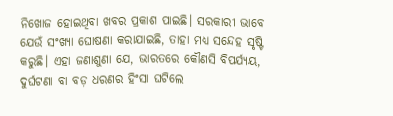ନିଖୋଜ ହୋଇଥିବା ଖବର ପ୍ରକାଶ ପାଇଛି। ସରକାରୀ ଭାବେ ଯେଉଁ ସଂଖ୍ୟା ଘୋଷଣା କରାଯାଇଛି, ତାହା ମଧ୍ୟ ସନ୍ଦେହ ସୃଷ୍ଟି କରୁଛି। ଏହା ଜଣାଶୁଣା ଯେ, ଭାରତରେ କୌଣସି ବିପର୍ଯ୍ୟୟ, ଦୁର୍ଘଟଣା ବା ବଡ଼ ଧରଣର ହିଂସା ଘଟିଲେ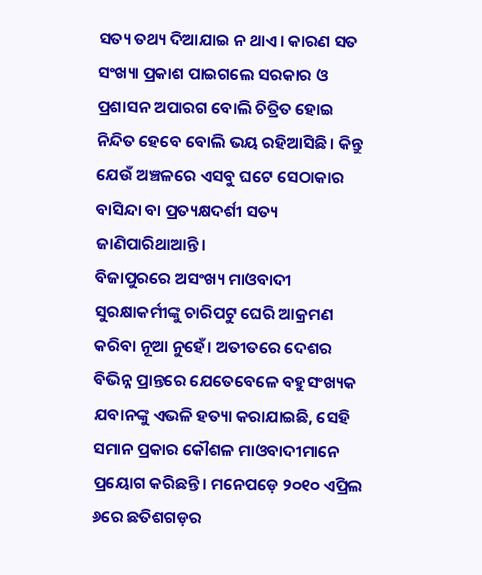ସତ୍ୟ ତଥ୍ୟ ଦିଆଯାଇ ନ ଥାଏ। କାରଣ ସତ ସଂଖ୍ୟା ପ୍ରକାଶ ପାଇଗଲେ ସରକାର ଓ ପ୍ରଶାସନ ଅପାରଗ ବୋଲି ଚିତ୍ରିତ ହୋଇ ନିନ୍ଦିତ ହେବେ ବୋଲି ଭୟ ରହିଆସିଛି। କିନ୍ତୁ ଯେଉଁ ଅଞ୍ଚଳରେ ଏସବୁ ଘଟେ ସେଠାକାର ବାସିନ୍ଦା ବା ପ୍ରତ୍ୟକ୍ଷଦର୍ଶୀ ସତ୍ୟ ଜାଣିପାରିଥାଆନ୍ତି।
ବିଜାପୁରରେ ଅସଂଖ୍ୟ ମାଓବାଦୀ ସୁରକ୍ଷାକର୍ମୀଙ୍କୁ ଚାରିପଟୁ ଘେରି ଆକ୍ରମଣ କରିବା ନୂଆ ନୁହେଁ। ଅତୀତରେ ଦେଶର ବିଭିନ୍ନ ପ୍ରାନ୍ତରେ ଯେତେବେଳେ ବହୁସଂଖ୍ୟକ ଯବାନଙ୍କୁ ଏଭଳି ହତ୍ୟା କରାଯାଇଛି, ସେହି ସମାନ ପ୍ରକାର କୌଶଳ ମାଓବାଦୀମାନେ ପ୍ରୟୋଗ କରିଛନ୍ତି। ମନେପଡ଼େ ୨୦୧୦ ଏପ୍ରିଲ ୬ରେ ଛତିଶଗଡ଼ର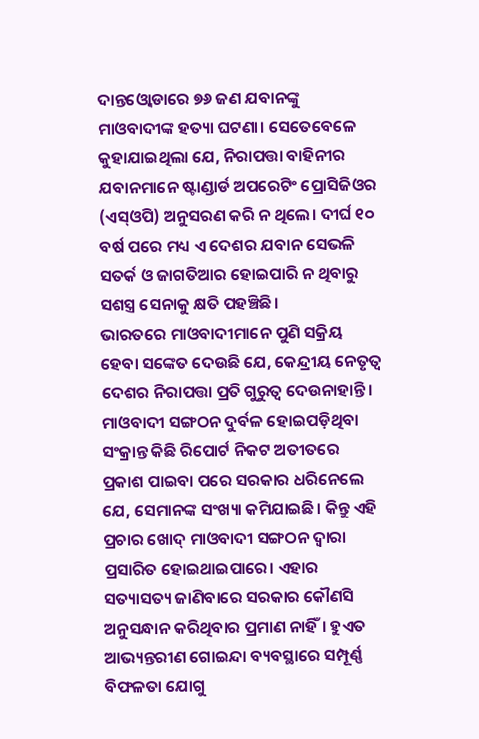ଦାନ୍ତଓ୍ବୋଡାରେ ୭୬ ଜଣ ଯବାନଙ୍କୁ ମାଓବାଦୀଙ୍କ ହତ୍ୟା ଘଟଣା। ସେତେବେଳେ କୁହାଯାଇଥିଲା ଯେ, ନିରାପତ୍ତା ବାହିନୀର ଯବାନମାନେ ଷ୍ଟାଣ୍ଡାର୍ଡ ଅପରେଟିଂ ପ୍ରୋସିଜିଓର (ଏସ୍ଓପି) ଅନୁସରଣ କରି ନ ଥିଲେ। ଦୀର୍ଘ ୧୦ ବର୍ଷ ପରେ ମଧ୍ୟ ଏ ଦେଶର ଯବାନ ସେଭଳି ସତର୍କ ଓ ଜାଗତିଆର ହୋଇପାରି ନ ଥିବାରୁ ସଶସ୍ତ୍ର ସେନାକୁ କ୍ଷତି ପହଞ୍ଚିଛି।
ଭାରତରେ ମାଓବାଦୀମାନେ ପୁଣି ସକ୍ରିୟ ହେବା ସଙ୍କେତ ଦେଉଛି ଯେ, କେନ୍ଦ୍ରୀୟ ନେତୃତ୍ୱ ଦେଶର ନିରାପତ୍ତା ପ୍ରତି ଗୁରୁତ୍ୱ ଦେଉନାହାନ୍ତି। ମାଓବାଦୀ ସଙ୍ଗଠନ ଦୁର୍ବଳ ହୋଇପଡ଼ିଥିବା ସଂକ୍ରାନ୍ତ କିଛି ରିପୋର୍ଟ ନିକଟ ଅତୀତରେ ପ୍ରକାଶ ପାଇବା ପରେ ସରକାର ଧରିନେଲେ ଯେ, ସେମାନଙ୍କ ସଂଖ୍ୟା କମିଯାଇଛି। କିନ୍ତୁ ଏହି ପ୍ରଚାର ଖୋଦ୍ ମାଓବାଦୀ ସଙ୍ଗଠନ ଦ୍ୱାରା ପ୍ରସାରିତ ହୋଇଥାଇପାରେ। ଏହାର ସତ୍ୟାସତ୍ୟ ଜାଣିବାରେ ସରକାର କୌଣସି ଅନୁସନ୍ଧାନ କରିଥିବାର ପ୍ରମାଣ ନାହିଁ। ହୁଏତ ଆଭ୍ୟନ୍ତରୀଣ ଗୋଇନ୍ଦା ବ୍ୟବସ୍ଥାରେ ସମ୍ପୂର୍ଣ୍ଣ ବିଫଳତା ଯୋଗୁ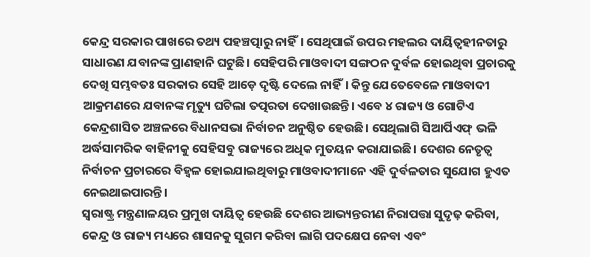କେନ୍ଦ୍ର ସରକାର ପାଖରେ ତଥ୍ୟ ପହଞ୍ଚତ୍ପାରୁ ନାହିଁ। ସେଥିପାଇଁ ଉପର ମହଲର ଦାୟିତ୍ୱହୀନତାରୁ ସାଧାରଣ ଯବାନଙ୍କ ପ୍ରାଣହାନି ଘଟୁଛି। ସେହିପରି ମାଓବାଦୀ ସଙ୍ଗଠନ ଦୁର୍ବଳ ହୋଇଥିବା ପ୍ରଚାରକୁ ଦେଖି ସମ୍ଭବତଃ ସରକାର ସେହି ଆଡ଼େ ଦୃଷ୍ଟି ଦେଲେ ନାହିଁ। କିନ୍ତୁ ଯେତେବେଳେ ମାଓବାଦୀ ଆକ୍ରମଣରେ ଯବାନଙ୍କ ମୃତ୍ୟୁ ଘଟିଲା ତତ୍ପରତା ଦେଖାଉଛନ୍ତି। ଏବେ ୪ ରାଜ୍ୟ ଓ ଗୋଟିଏ କେନ୍ଦ୍ରଶାସିତ ଅଞ୍ଚଳରେ ବିଧାନସଭା ନିର୍ବାଚନ ଅନୁଷ୍ଠିତ ହେଉଛି। ସେଥିଲାଗି ସିଆର୍ପିଏଫ୍ ଭଳି ଅର୍ଦ୍ଧସାମରିକ ବାହିନୀକୁ ସେହିସବୁ ରାଜ୍ୟରେ ଅଧିକ ମୁତୟନ କରାଯାଇଛି। ଦେଶର ନେତୃତ୍ୱ ନିର୍ବାଚନ ପ୍ରଚାରରେ ବିହ୍ବଳ ହୋଇଯାଇଥିବାରୁ ମାଓବାଦୀମାନେ ଏହି ଦୁର୍ବଳତାର ସୁଯୋଗ ହୁଏତ ନେଇଥାଇପାରନ୍ତି।
ସ୍ବରାଷ୍ଟ୍ର ମନ୍ତ୍ରଣାଳୟର ପ୍ରମୁଖ ଦାୟିତ୍ୱ ହେଉଛି ଦେଶର ଆଭ୍ୟନ୍ତରୀଣ ନିରାପତ୍ତା ସୁଦୃଢ଼ କରିବା, କେନ୍ଦ୍ର ଓ ରାଜ୍ୟ ମଧ୍ୟରେ ଶାସନକୁ ସୁଗମ କରିବା ଲାଗି ପଦକ୍ଷେପ ନେବା ଏବଂ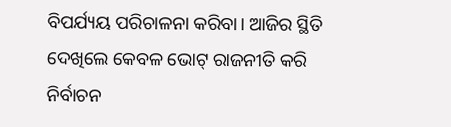ବିପର୍ଯ୍ୟୟ ପରିଚାଳନା କରିବା। ଆଜିର ସ୍ଥିତି ଦେଖିଲେ କେବଳ ଭୋଟ୍ ରାଜନୀତି କରି ନିର୍ବାଚନ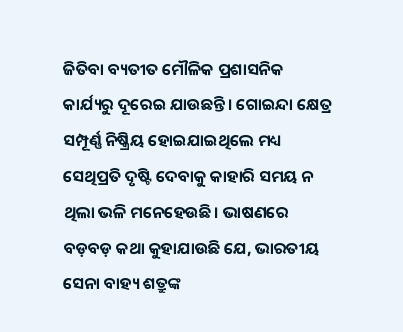ଜିତିବା ବ୍ୟତୀତ ମୌଳିକ ପ୍ରଶାସନିକ କାର୍ଯ୍ୟରୁ ଦୂରେଇ ଯାଉଛନ୍ତି। ଗୋଇନ୍ଦା କ୍ଷେତ୍ର ସମ୍ପୂର୍ଣ୍ଣ ନିଷ୍କ୍ରିୟ ହୋଇଯାଇଥିଲେ ମଧ୍ୟ ସେଥିପ୍ରତି ଦୃଷ୍ଟି ଦେବାକୁ କାହାରି ସମୟ ନ ଥିଲା ଭଳି ମନେହେଉଛି। ଭାଷଣରେ ବଡ଼ବଡ଼ କଥା କୁହାଯାଉଛି ଯେ, ଭାରତୀୟ ସେନା ବାହ୍ୟ ଶତ୍ରୁଙ୍କ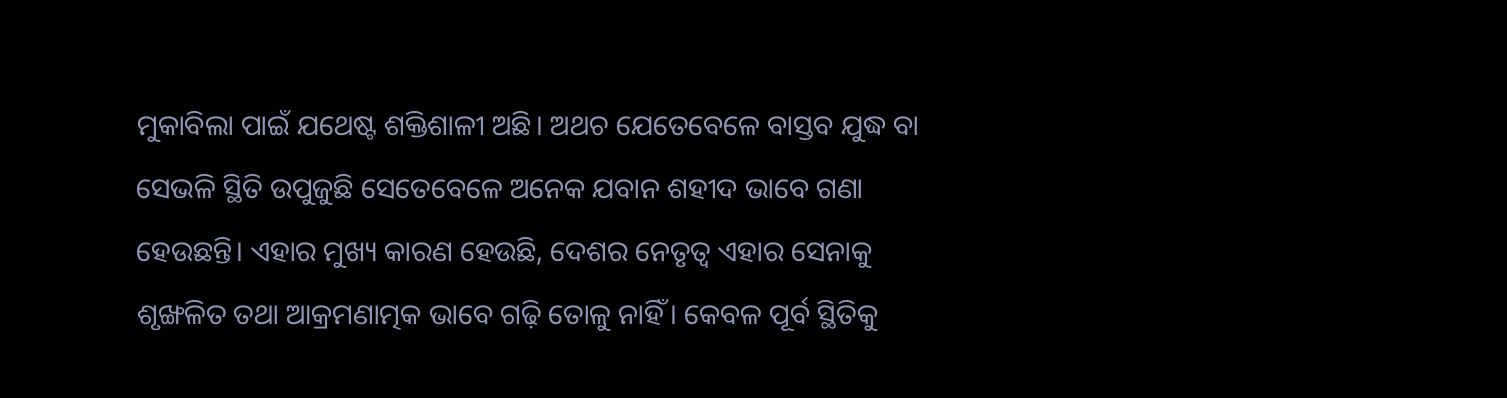ମୁକାବିଲା ପାଇଁ ଯଥେଷ୍ଟ ଶକ୍ତିଶାଳୀ ଅଛି। ଅଥଚ ଯେତେବେଳେ ବାସ୍ତବ ଯୁଦ୍ଧ ବା ସେଭଳି ସ୍ଥିତି ଉପୁଜୁଛି ସେତେବେଳେ ଅନେକ ଯବାନ ଶହୀଦ ଭାବେ ଗଣା ହେଉଛନ୍ତି। ଏହାର ମୁଖ୍ୟ କାରଣ ହେଉଛି, ଦେଶର ନେତୃତ୍ୱ ଏହାର ସେନାକୁ ଶୃଙ୍ଖଳିତ ତଥା ଆକ୍ରମଣାତ୍ମକ ଭାବେ ଗଢ଼ି ତୋଳୁ ନାହିଁ। କେବଳ ପୂର୍ବ ସ୍ଥିତିକୁ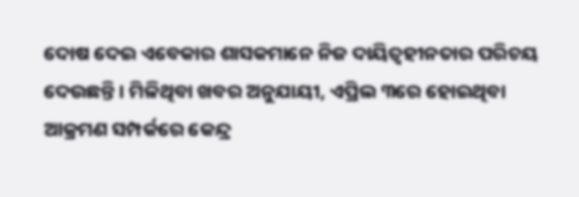ଦୋଷ ଦେଇ ଏବେକାର ଶାସକମାନେ ନିଜ ଦାୟିତ୍ୱହୀନତାର ପରିଚୟ ଦେଉଛନ୍ତି। ମିଳିଥିବା ଖବର ଅନୁଯାୟୀ, ଏପ୍ରିଲ ୩ରେ ହୋଇଥିବା ଆକ୍ରମଣ ସମ୍ପର୍କରେ କେନ୍ଦ୍ର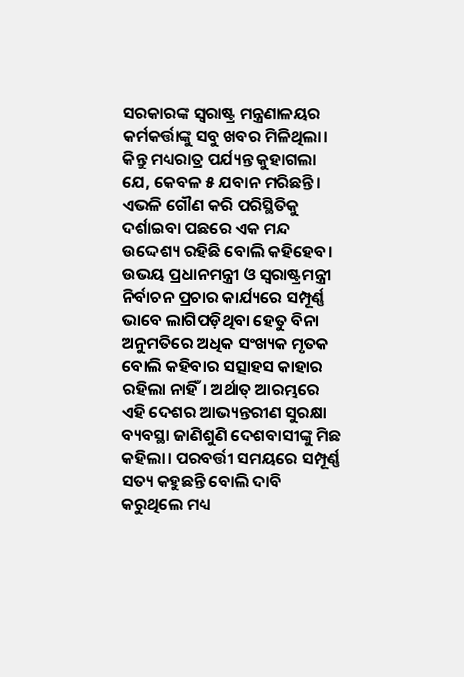ସରକାରଙ୍କ ସ୍ବରାଷ୍ଟ୍ର ମନ୍ତ୍ରଣାଳୟର କର୍ମକର୍ତ୍ତାଙ୍କୁ ସବୁ ଖବର ମିଳିଥିଲା। କିନ୍ତୁ ମଧ୍ୟରାତ୍ର ପର୍ଯ୍ୟନ୍ତ କୁହାଗଲା ଯେ, କେବଳ ୫ ଯବାନ ମରିଛନ୍ତି। ଏଭଳି ଗୌଣ କରି ପରିସ୍ଥିତିକୁ ଦର୍ଶାଇବା ପଛରେ ଏକ ମନ୍ଦ ଉଦ୍ଦେଶ୍ୟ ରହିଛି ବୋଲି କହିହେବ। ଉଭୟ ପ୍ରଧାନମନ୍ତ୍ରୀ ଓ ସ୍ବରାଷ୍ଟ୍ରମନ୍ତ୍ରୀ ନିର୍ବାଚନ ପ୍ରଚାର କାର୍ଯ୍ୟରେ ସମ୍ପୂର୍ଣ୍ଣ ଭାବେ ଲାଗିପଡ଼ିଥିବା ହେତୁ ବିନା ଅନୁମତିରେ ଅଧିକ ସଂଖ୍ୟକ ମୃତକ ବୋଲି କହିବାର ସତ୍ସାହସ କାହାର ରହିଲା ନାହିଁ। ଅର୍ଥାତ୍ ଆରମ୍ଭରେ ଏହି ଦେଶର ଆଭ୍ୟନ୍ତରୀଣ ସୁରକ୍ଷା ବ୍ୟବସ୍ଥା ଜାଣିଶୁଣି ଦେଶବାସୀଙ୍କୁ ମିଛ କହିଲା। ପରବର୍ତ୍ତୀ ସମୟରେ ସମ୍ପୂର୍ଣ୍ଣ ସତ୍ୟ କହୁଛନ୍ତି ବୋଲି ଦାବି କରୁଥିଲେ ମଧ୍ୟ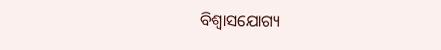ବିଶ୍ୱାସଯୋଗ୍ୟ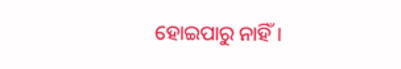ହୋଇପାରୁ ନାହିଁ।